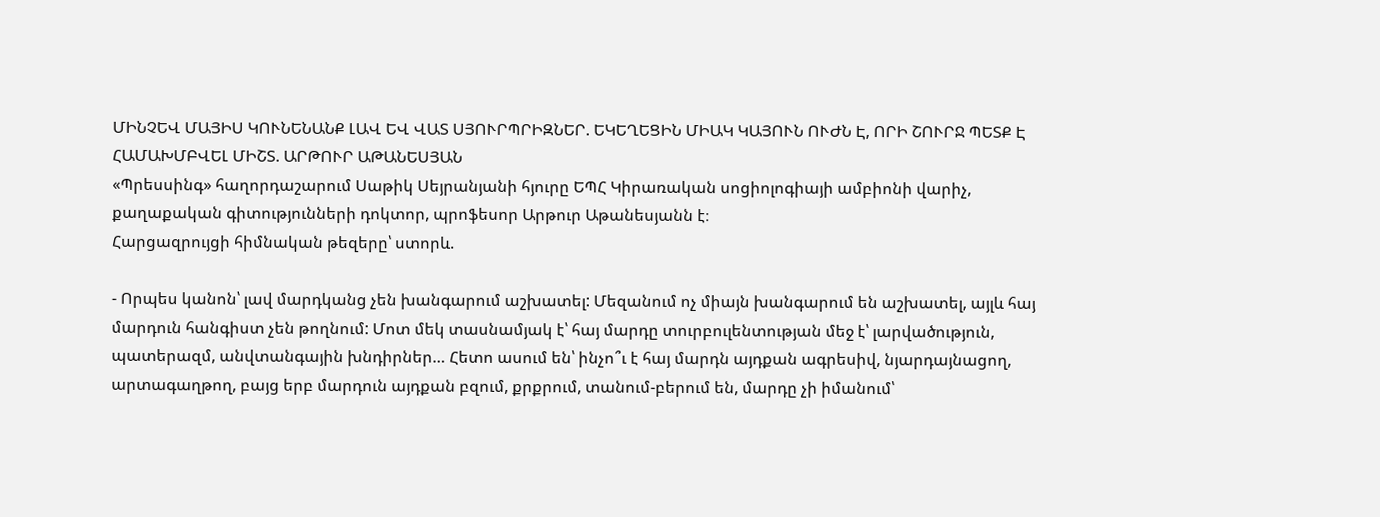ՄԻՆՉԵՎ ՄԱՅԻՍ ԿՈՒՆԵՆԱՆՔ ԼԱՎ ԵՎ ՎԱՏ ՍՅՈՒՐՊՐԻԶՆԵՐ. ԵԿԵՂԵՑԻՆ ՄԻԱԿ ԿԱՅՈՒՆ ՈՒԺՆ Է, ՈՐԻ ՇՈՒՐՋ ՊԵՏՔ Է ՀԱՄԱԽՄԲՎԵԼ ՄԻՇՏ. ԱՐԹՈՒՐ ԱԹԱՆԵՍՅԱՆ
«Պրեսսինգ» հաղորդաշարում Սաթիկ Սեյրանյանի հյուրը ԵՊՀ Կիրառական սոցիոլոգիայի ամբիոնի վարիչ, քաղաքական գիտությունների դոկտոր, պրոֆեսոր Արթուր Աթանեսյանն է։
Հարցազրույցի հիմնական թեզերը՝ ստորև.

- Որպես կանոն՝ լավ մարդկանց չեն խանգարում աշխատել: Մեզանում ոչ միայն խանգարում են աշխատել, այլև հայ մարդուն հանգիստ չեն թողնում: Մոտ մեկ տասնամյակ է՝ հայ մարդը տուրբուլենտության մեջ է՝ լարվածություն, պատերազմ, անվտանգային խնդիրներ… Հետո ասում են՝ ինչո՞ւ է հայ մարդն այդքան ագրեսիվ, նյարդայնացող, արտագաղթող, բայց երբ մարդուն այդքան բզում, քրքրում, տանում-բերում են, մարդը չի իմանում՝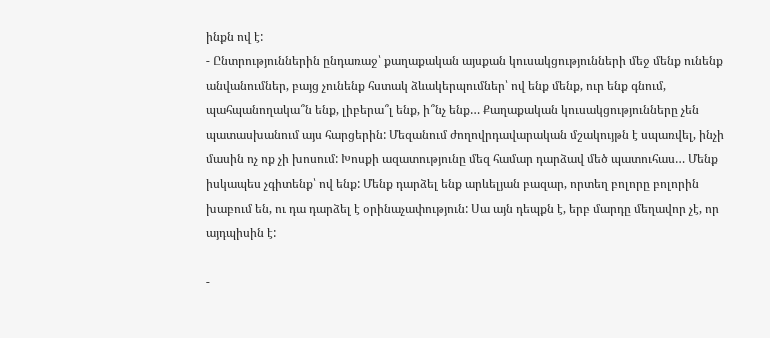ինքն ով է:
- Ընտրություններին ընդառաջ՝ քաղաքական այսքան կուսակցությունների մեջ մենք ունենք անվանումներ, բայց չունենք հստակ ձևակերպումներ՝ ով ենք մենք, ուր ենք գնում, պահպանողակա՞ն ենք, լիբերա՞լ ենք, ի՞նչ ենք… Քաղաքական կուսակցությունները չեն պատասխանում այս հարցերին: Մեզանում ժողովրդավարական մշակույթն է սպառվել, ինչի մասին ոչ ոք չի խոսում: Խոսքի ազատությունը մեզ համար դարձավ մեծ պատուհաս… Մենք իսկապես չգիտենք՝ ով ենք: Մենք դարձել ենք արևելյան բազար, որտեղ բոլորը բոլորին խաբում են, ու դա դարձել է օրինաչափություն: Սա այն դեպքն է, երբ մարդը մեղավոր չէ, որ այդպիսին է:

-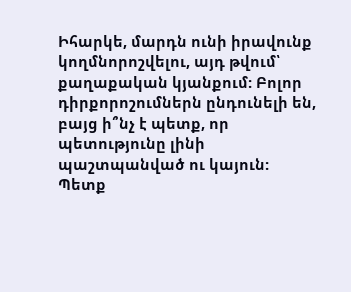Իհարկե, մարդն ունի իրավունք կողմնորոշվելու, այդ թվում՝ քաղաքական կյանքում: Բոլոր դիրքորոշումներն ընդունելի են, բայց ի՞նչ է պետք, որ պետությունը լինի պաշտպանված ու կայուն: Պետք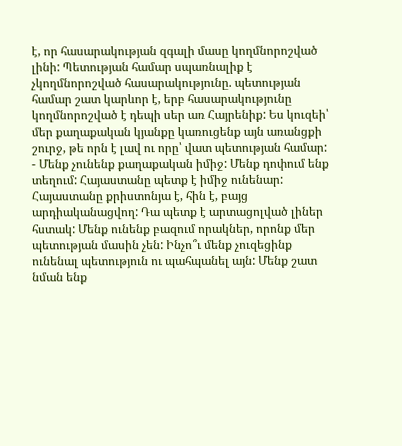է, որ հասարակության զգալի մասը կողմնորոշված լինի: Պետության համար սպառնալիք է չկողմնորոշված հասարակությունը. պետության համար շատ կարևոր է, երբ հասարակությունը կողմնորոշված է դեպի սեր առ Հայրենիք: Ես կուզեի՝ մեր քաղաքական կյանքը կառուցենք այն առանցքի շուրջ, թե որն է լավ ու որը՝ վատ պետության համար:
- Մենք չունենք քաղաքական իմիջ: Մենք դոփում ենք տեղում: Հայաստանը պետք է իմիջ ունենար: Հայաստանը քրիստոնյա է, հին է, բայց արդիականացվող: Դա պետք է արտացոլված լիներ հստակ: Մենք ունենք բազում որակներ, որոնք մեր պետության մասին չեն: Ինչո՞ւ մենք չուզեցինք ունենալ պետություն ու պահպանել այն: Մենք շատ նման ենք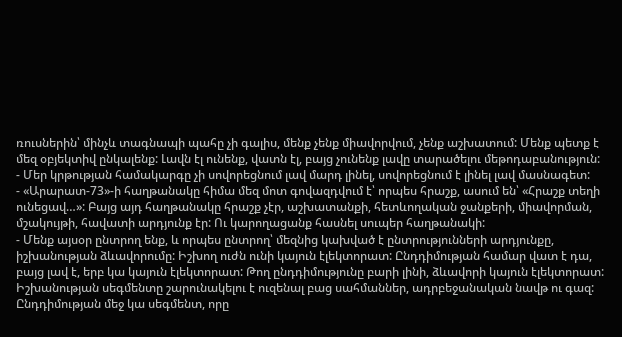ռուսներին՝ մինչև տագնապի պահը չի գալիս, մենք չենք միավորվում, չենք աշխատում: Մենք պետք է մեզ օբյեկտիվ ընկալենք: Լավն էլ ունենք, վատն էլ, բայց չունենք լավը տարածելու մեթոդաբանություն:
- Մեր կրթության համակարգը չի սովորեցնում լավ մարդ լինել, սովորեցնում է լինել լավ մասնագետ:
- «Արարատ-73»-ի հաղթանակը հիմա մեզ մոտ գովազդվում է՝ որպես հրաշք, ասում են՝ «Հրաշք տեղի ունեցավ…»: Բայց այդ հաղթանակը հրաշք չէր, աշխատանքի, հետևողական ջանքերի, միավորման, մշակույթի, հավատի արդյունք էր: Ու կարողացանք հասնել սուպեր հաղթանակի:
- Մենք այսօր ընտրող ենք, և որպես ընտրող՝ մեզնից կախված է ընտրությունների արդյունքը, իշխանության ձևավորումը: Իշխող ուժն ունի կայուն էլեկտորատ: Ընդդիմության համար վատ է դա, բայց լավ է, երբ կա կայուն էլեկտորատ: Թող ընդդիմությունը բարի լինի, ձևավորի կայուն էլեկտորատ: Իշխանության սեգմենտը շարունակելու է ուզենալ բաց սահմաններ, ադրբեջանական նավթ ու գազ: Ընդդիմության մեջ կա սեգմենտ, որը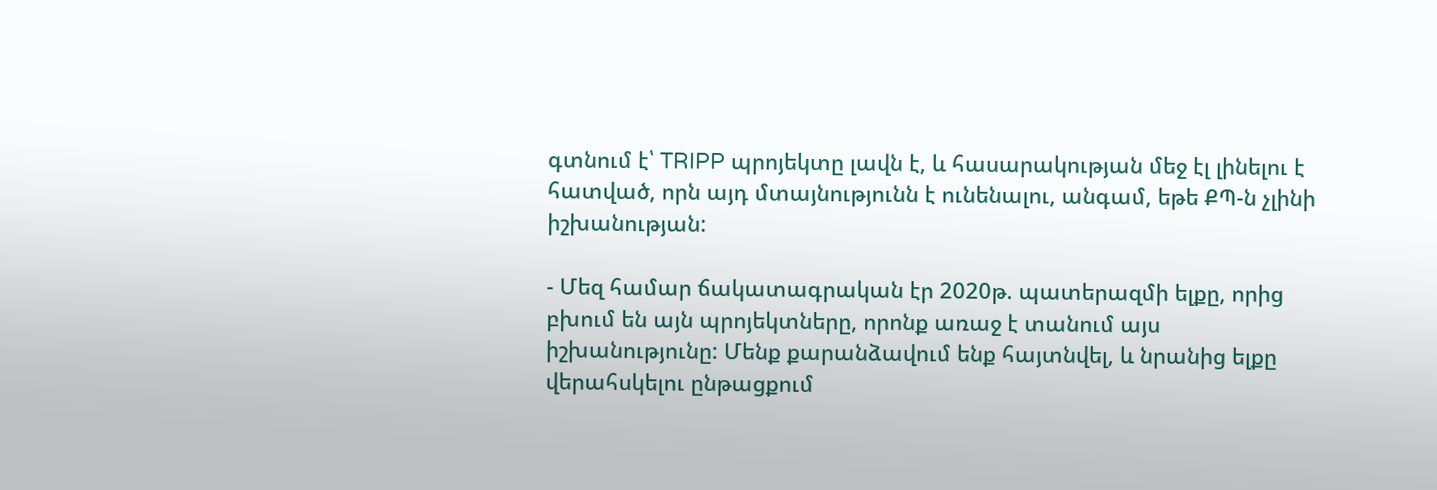գտնում է՝ TRIPP պրոյեկտը լավն է, և հասարակության մեջ էլ լինելու է հատված, որն այդ մտայնությունն է ունենալու, անգամ, եթե ՔՊ-ն չլինի իշխանության:

- Մեզ համար ճակատագրական էր 2020թ. պատերազմի ելքը, որից բխում են այն պրոյեկտները, որոնք առաջ է տանում այս իշխանությունը: Մենք քարանձավում ենք հայտնվել, և նրանից ելքը վերահսկելու ընթացքում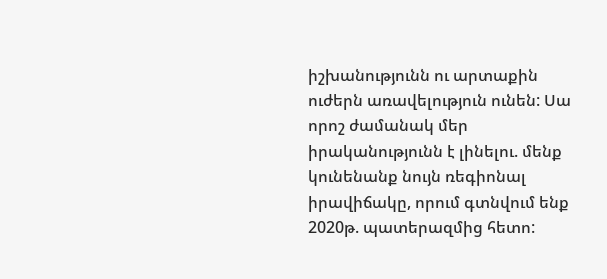իշխանությունն ու արտաքին ուժերն առավելություն ունեն: Սա որոշ ժամանակ մեր իրականությունն է լինելու. մենք կունենանք նույն ռեգիոնալ իրավիճակը, որում գտնվում ենք 2020թ. պատերազմից հետո: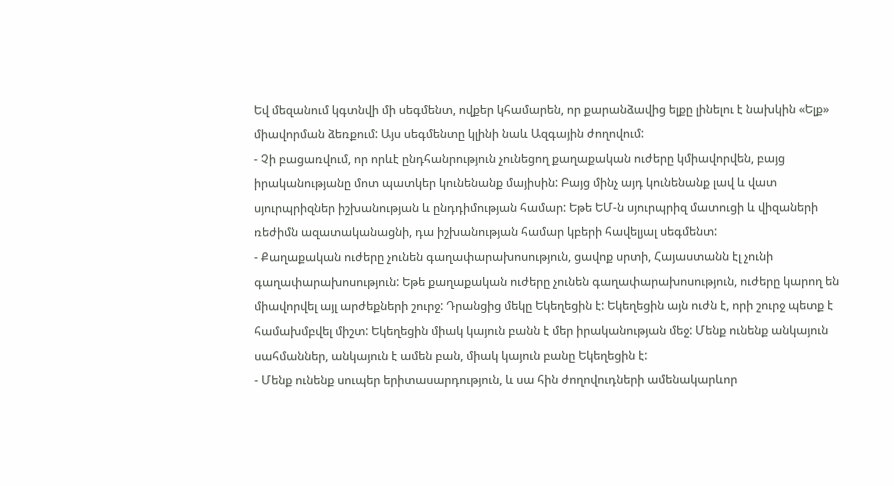Եվ մեզանում կգտնվի մի սեգմենտ, ովքեր կհամարեն, որ քարանձավից ելքը լինելու է նախկին «Ելք» միավորման ձեռքում: Այս սեգմենտը կլինի նաև Ազգային ժողովում:
- Չի բացառվում, որ որևէ ընդհանրություն չունեցող քաղաքական ուժերը կմիավորվեն, բայց իրականությանը մոտ պատկեր կունենանք մայիսին: Բայց մինչ այդ կունենանք լավ և վատ սյուրպրիզներ իշխանության և ընդդիմության համար: Եթե ԵՄ-ն սյուրպրիզ մատուցի և վիզաների ռեժիմն ազատականացնի, դա իշխանության համար կբերի հավելյալ սեգմենտ:
- Քաղաքական ուժերը չունեն գաղափարախոսություն, ցավոք սրտի, Հայաստանն էլ չունի գաղափարախոսություն: Եթե քաղաքական ուժերը չունեն գաղափարախոսություն, ուժերը կարող են միավորվել այլ արժեքների շուրջ: Դրանցից մեկը Եկեղեցին է: Եկեղեցին այն ուժն է, որի շուրջ պետք է համախմբվել միշտ: Եկեղեցին միակ կայուն բանն է մեր իրականության մեջ: Մենք ունենք անկայուն սահմաններ, անկայուն է ամեն բան, միակ կայուն բանը Եկեղեցին է:
- Մենք ունենք սուպեր երիտասարդություն, և սա հին ժողովուդների ամենակարևոր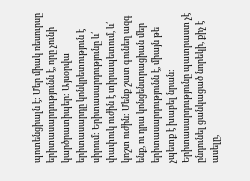պոտենցիալն է: Մեր միակ ռեսուրսը երիտասարդությունն է, որը չունի կարծրատիպեր: Այսօրվա երիտասարդը կոնկրետություն է սիրում: Երիտասարդությունը և՛ փափուկ ուժին է տիրապետում, և՛ կոշտ ուժին: Մենք շատ գունեղ ազգ ենք, ու դրա կոնցենտրացիան մեր երիտասարդությունն է, միայն թե չպետք է խաբել նրան: Երիտասարդությունը պատրաստ չէ ընդունել ցանկացած նորեկի, քիչ է ասելը,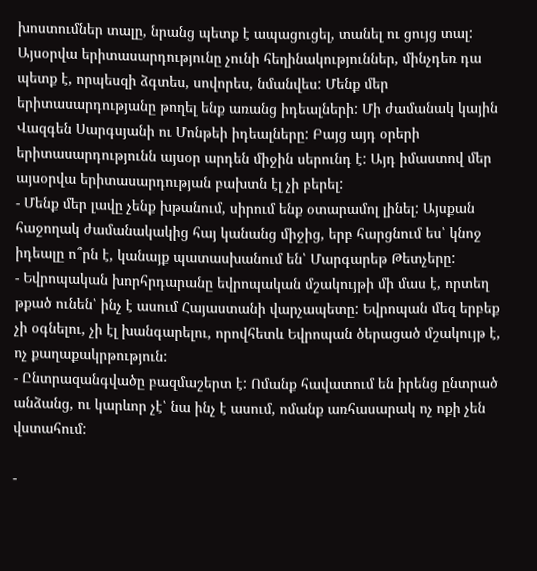խոստումներ տալը, նրանց պետք է ապացուցել, տանել ու ցույց տալ: Այսօրվա երիտասարդությունը չունի հեղինակություններ, մինչդեռ դա պետք է, որպեսզի ձգտես, սովորես, նմանվես: Մենք մեր երիտասարդությանը թողել ենք առանց իդեալների: Մի ժամանակ կային Վազգեն Սարգսյանի ու Մոնթեի իդեալները: Բայց այդ օրերի երիտասարդությունն այսօր արդեն միջին սերունդ է: Այդ իմաստով մեր այսօրվա երիտասարդության բախտն էլ չի բերել:
- Մենք մեր լավը չենք խթանում, սիրում ենք օտարամոլ լինել: Այսքան հաջողակ ժամանակակից հայ կանանց միջից, երբ հարցնում ես՝ կնոջ իդեալը ո՞րն է, կանայք պատասխանում են՝ Մարգարեթ Թետչերը:
- Եվրոպական խորհրդարանը եվրոպական մշակույթի մի մաս է, որտեղ թքած ունեն՝ ինչ է ասում Հայաստանի վարչապետը: Եվրոպան մեզ երբեք չի օգնելու, չի էլ խանգարելու, որովհետև Եվրոպան ծերացած մշակույթ է, ոչ քաղաքակրթություն:
- Ընտրազանգվածը բազմաշերտ է: Ոմանք հավատում են իրենց ընտրած անձանց, ու կարևոր չէ՝ նա ինչ է ասում, ոմանք առհասարակ ոչ ոքի չեն վստահում:

-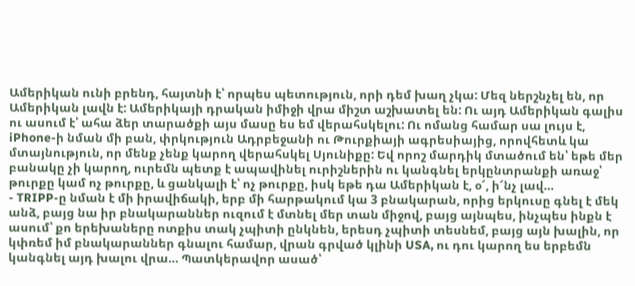Ամերիկան ունի բրենդ, հայտնի է՝ որպես պետություն, որի դեմ խաղ չկա: Մեզ ներշնչել են, որ Ամերիկան լավն է: Ամերիկայի դրական իմիջի վրա միշտ աշխատել են: Ու այդ Ամերիկան գալիս ու ասում է՝ ահա ձեր տարածքի այս մասը ես եմ վերահսկելու: Ու ոմանց համար սա լույս է, iPhone-ի նման մի բան, փրկություն Ադրբեջանի ու Թուրքիայի ագրեսիայից, որովհետև կա մտայնություն, որ մենք չենք կարող վերահսկել Սյունիքը: Եվ որոշ մարդիկ մտածում են՝ եթե մեր բանակը չի կարող, ուրեմն պետք է ապավինել ուրիշներին ու կանգնել երկընտրանքի առաջ՝ թուրքը կամ ոչ թուրքը, և ցանկալի է՝ ոչ թուրքը, իսկ եթե դա Ամերիկան է, օ՜, ի՜նչ լավ…
- TRIPP-ը նման է մի իրավիճակի, երբ մի հարթակում կա 3 բնակարան, որից երկուսը գնել է մեկ անձ, բայց նա իր բնակարաններ ուզում է մտնել մեր տան միջով, բայց այնպես, ինչպես ինքն է ասում՝ քո երեխաները ոտքիս տակ չպիտի ընկնեն, երեսդ չպիտի տեսնեմ, բայց այն խալին, որ կփռեմ իմ բնակարաններ գնալու համար, վրան գրված կլինի USA, ու դու կարող ես երբեմն կանգնել այդ խալու վրա… Պատկերավոր ասած՝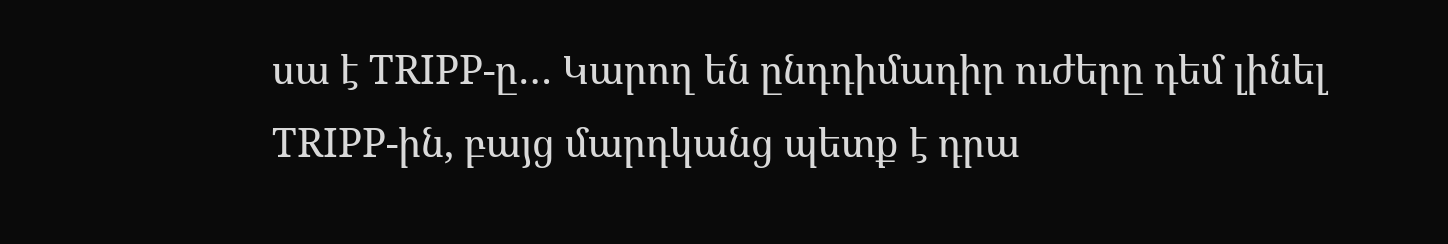սա է TRIPP-ը… Կարող են ընդդիմադիր ուժերը դեմ լինել TRIPP-ին, բայց մարդկանց պետք է դրա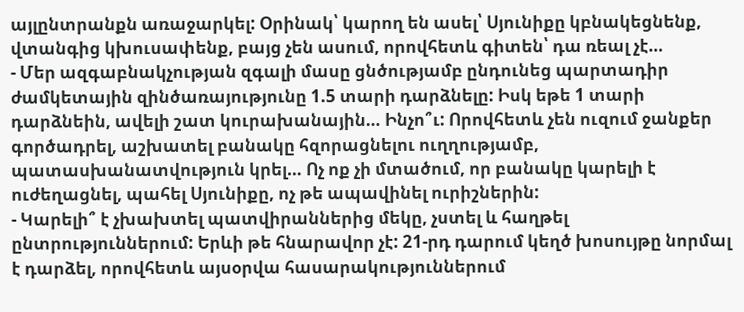այլընտրանքն առաջարկել: Օրինակ՝ կարող են ասել՝ Սյունիքը կբնակեցնենք, վտանգից կխուսափենք, բայց չեն ասում, որովհետև գիտեն՝ դա ռեալ չէ…
- Մեր ազգաբնակչության զգալի մասը ցնծությամբ ընդունեց պարտադիր ժամկետային զինծառայությունը 1.5 տարի դարձնելը: Իսկ եթե 1 տարի դարձնեին, ավելի շատ կուրախանային… Ինչո՞ւ: Որովհետև չեն ուզում ջանքեր գործադրել, աշխատել բանակը հզորացնելու ուղղությամբ, պատասխանատվություն կրել… Ոչ ոք չի մտածում, որ բանակը կարելի է ուժեղացնել, պահել Սյունիքը, ոչ թե ապավինել ուրիշներին:
- Կարելի՞ է չխախտել պատվիրաններից մեկը, չստել և հաղթել ընտրություններում: Երևի թե հնարավոր չէ: 21-րդ դարում կեղծ խոսույթը նորմալ է դարձել, որովհետև այսօրվա հասարակություններում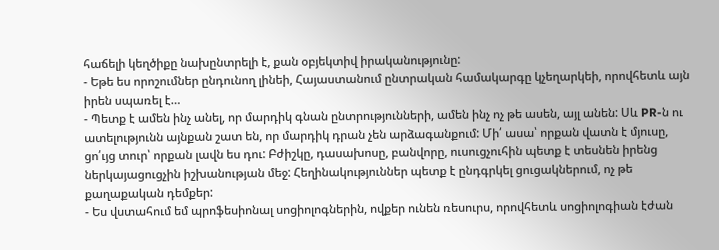հաճելի կեղծիքը նախընտրելի է, քան օբյեկտիվ իրականությունը:
- Եթե ես որոշումներ ընդունող լինեի, Հայաստանում ընտրական համակարգը կչեղարկեի, որովհետև այն իրեն սպառել է…
- Պետք է ամեն ինչ անել, որ մարդիկ գնան ընտրությունների, ամեն ինչ ոչ թե ասեն, այլ անեն: Սև PR-ն ու ատելությունն այնքան շատ են, որ մարդիկ դրան չեն արձագանքում: Մի՛ ասա՝ որքան վատն է մյուսը, ցո՛ւյց տուր՝ որքան լավն ես դու: Բժիշկը, դասախոսը, բանվորը, ուսուցչուհին պետք է տեսնեն իրենց ներկայացուցչին իշխանության մեջ: Հեղինակություններ պետք է ընդգրկել ցուցակներում, ոչ թե քաղաքական դեմքեր:
- Ես վստահում եմ պրոֆեսիոնալ սոցիոլոգներին, ովքեր ունեն ռեսուրս, որովհետև սոցիոլոգիան էժան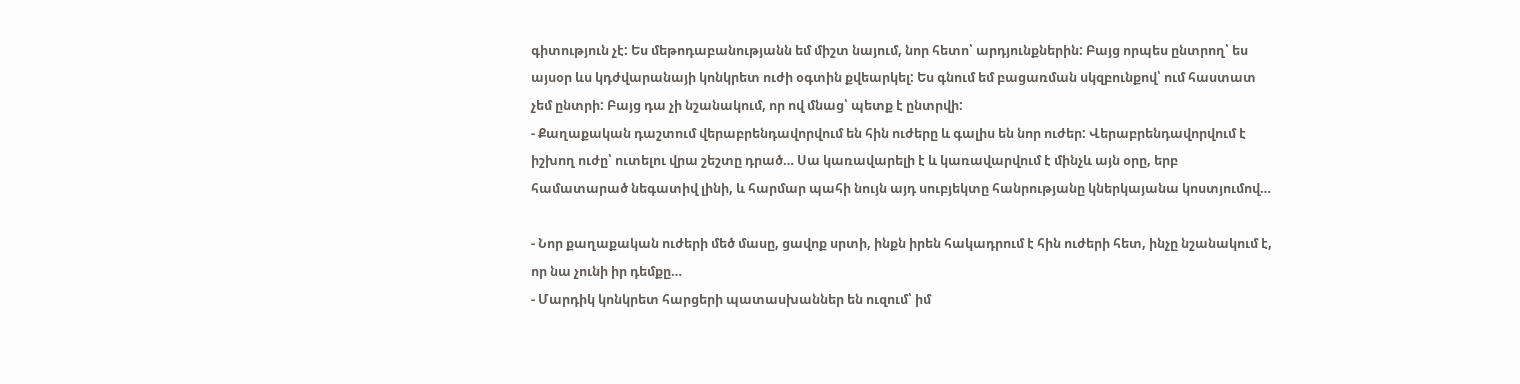գիտություն չէ: Ես մեթոդաբանությանն եմ միշտ նայում, նոր հետո՝ արդյունքներին: Բայց որպես ընտրող՝ ես այսօր ևս կդժվարանայի կոնկրետ ուժի օգտին քվեարկել: Ես գնում եմ բացառման սկզբունքով՝ ում հաստատ չեմ ընտրի: Բայց դա չի նշանակում, որ ով մնաց՝ պետք է ընտրվի:
- Քաղաքական դաշտում վերաբրենդավորվում են հին ուժերը և գալիս են նոր ուժեր: Վերաբրենդավորվում է իշխող ուժը՝ ուտելու վրա շեշտը դրած… Սա կառավարելի է և կառավարվում է մինչև այն օրը, երբ համատարած նեգատիվ լինի, և հարմար պահի նույն այդ սուբյեկտը հանրությանը կներկայանա կոստյումով…

- Նոր քաղաքական ուժերի մեծ մասը, ցավոք սրտի, ինքն իրեն հակադրում է հին ուժերի հետ, ինչը նշանակում է, որ նա չունի իր դեմքը…
- Մարդիկ կոնկրետ հարցերի պատասխաններ են ուզում՝ իմ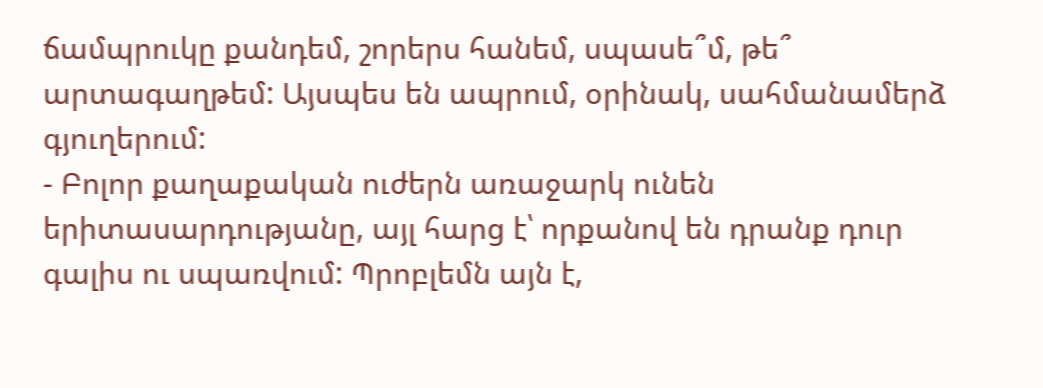ճամպրուկը քանդեմ, շորերս հանեմ, սպասե՞մ, թե՞ արտագաղթեմ: Այսպես են ապրում, օրինակ, սահմանամերձ գյուղերում:
- Բոլոր քաղաքական ուժերն առաջարկ ունեն երիտասարդությանը, այլ հարց է՝ որքանով են դրանք դուր գալիս ու սպառվում: Պրոբլեմն այն է,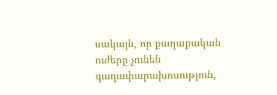սակայն, որ քաղաքական ուժերը չունեն գաղափարախոսություն,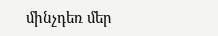մինչդեռ մեր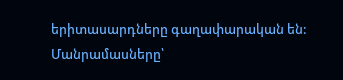երիտասարդները գաղափարական են:
Մանրամասները՝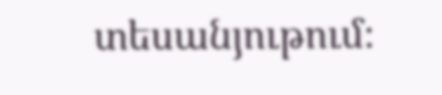տեսանյութում։